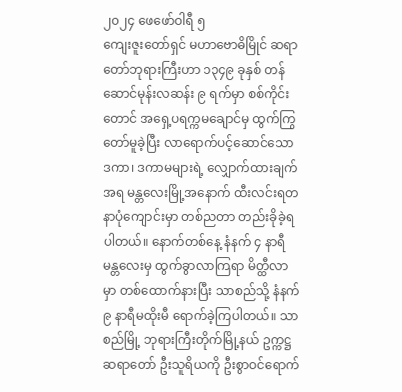၂၀၂၄ ဖေဖော်ဝါရီ ၅
ကျေးဇူးတော်ရှင် မဟာဗောဓိမြိုင် ဆရာတော်ဘုရားကြီးဟာ ၁၃၄၉ ခုနှစ် တန်ဆောင်မုန်းလဆန်း ၉ ရက်မှာ စစ်ကိုင်းတောင် အရှေ့ပရက္ကမချောင်မှ ထွက်ကြွတော်မူခဲ့ပြီး လာရောက်ပင့်ဆောင်သော ဒကာ၊ ဒကာမများရဲ့ လျှောက်ထားချက်အရ မန္တလေးမြို့အနောက် ထီးလင်းရတနာပုံကျောင်းမှာ တစ်ညတာ တည်းခိုခဲ့ရပါတယ်။ နောက်တစ်နေ့ နံနက် ၄ နာရီ မန္တလေးမှ ထွက်ခွာလာကြရာ မိတ္ထီလာမှာ တစ်ထောက်နားပြီး သာစည်သို့ နံနက် ၉ နာရီမထိုးမီ ရောက်ခဲ့ကြပါတယ်။ သာစည်မြို့ ဘုရားကြီးတိုက်မြို့နယ် ဥက္ကဋ္ဌ ဆရာတော် ဦးသူရိယကို ဦးစွာဝင်ရောက်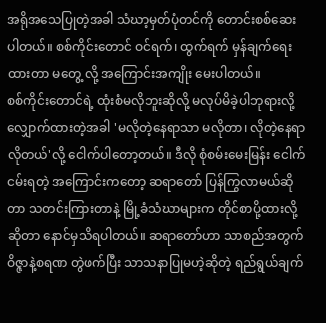အရိုအသေပြုတဲ့အခါ သံဃာ့မှတ်ပုံတင်ကို တောင်းစစ်ဆေးပါတယ်။ စစ်ကိုင်းတောင် ဝင်ရက်၊ ထွက်ရက် မှန်ချက်ရေးထားတာ မတွေ့ လို့ အကြောင်းအကျိုး မေးပါတယ်။
စစ်ကိုင်းတောင်ရဲ့ ထုံးစံမလိုဘူးဆိုလို့ မလုပ်မိခဲ့ပါဘုရားလို့ လျှောက်ထားတဲ့အခါ 'မလိုတဲ့နေရာသာ မလိုတာ၊ လိုတဲ့နေရာလိုတယ်'လို့ ငေါက်ပါတော့တယ်။ ဒီလို စုံစမ်းမေးမြန်း ငေါက်ငမ်းရတဲ့ အကြောင်းကတော့ ဆရာတော် ပြန်ကြွလာမယ်ဆိုတာ သတင်းကြားတာနဲ့ မြို့ခံသံဃာများက တိုင်စာပို့ထားလို့ဆိုတာ နောင်မှသိရပါတယ်။ ဆရာတော်ဟာ သာစည်အတွက် ဝိဇ္ဇာနဲ့စရဏ တွဲဖက်ပြီး သာသနာပြုမဟဲ့ဆိုတဲ့ ရည်ရွယ်ချက်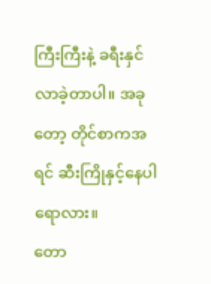ကြီးကြီးနဲ့ ခရီးနှင်လာခဲ့တာပါ။ အခုတော့ တိုင်စာကအရင် ဆီးကြိုနှင့်နေပါရောလား။
တော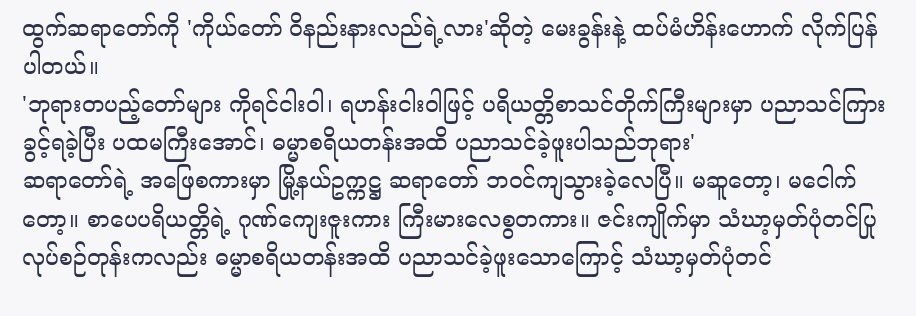ထွက်ဆရာတော်ကို 'ကိုယ်တော် ဝိနည်းနားလည်ရဲ့လား'ဆိုတဲ့ မေးခွန်းနဲ့ ထပ်မံဟိန်းဟောက် လိုက်ပြန်ပါတယ်။
'ဘုရားတပည့်တော်များ ကိုရင်ငါးဝါ၊ ရဟန်းငါးဝါဖြင့် ပရိယတ္တိစာသင်တိုက်ကြီးများမှာ ပညာသင်ကြားခွင့်ရခဲ့ပြီး ပထမကြီးအောင်၊ ဓမ္မာစရိယတန်းအထိ ပညာသင်ခဲ့ဖူးပါသည်ဘုရား'
ဆရာတော်ရဲ့ အဖြေစကားမှာ မြို့နယ်ဥက္ကဋ္ဌ ဆရာတော် ဘဝင်ကျသွားခဲ့လေပြီ။ မဆူတော့၊ မငေါက်တော့။ စာပေပရိယတ္တိရဲ့ ဂုဏ်ကျေးဇူးကား ကြီးမားလေစွတကား။ ဇင်းကျိုက်မှာ သံဃာ့မှတ်ပုံတင်ပြုလုပ်စဉ်တုန်းကလည်း ဓမ္မာစရိယတန်းအထိ ပညာသင်ခဲ့ဖူးသောကြောင့် သံဃာ့မှတ်ပုံတင်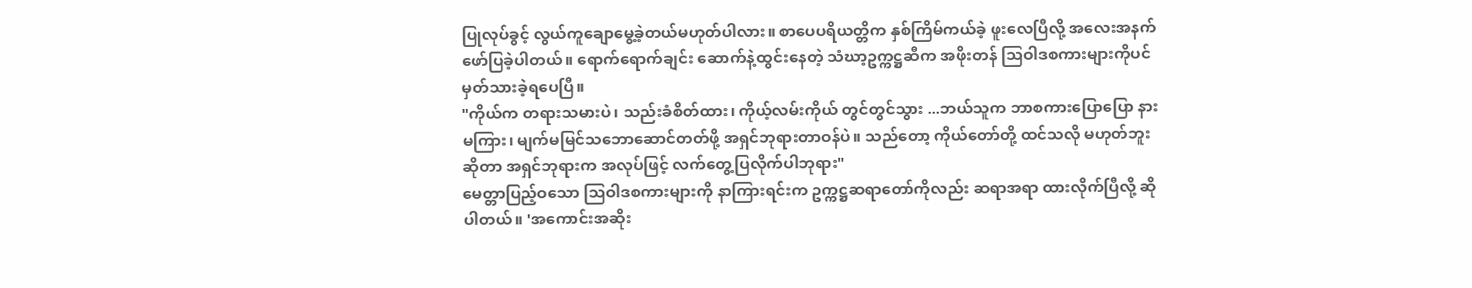ပြုလုပ်ခွင့် လွယ်ကူချောမွေ့ခဲ့တယ်မဟုတ်ပါလား။ စာပေပရိယတ္တိက နှစ်ကြိမ်ကယ်ခဲ့ ဖူးလေပြီလို့ အလေးအနက် ဖော်ပြခဲ့ပါတယ်။ ရောက်ရောက်ချင်း ဆောက်နဲ့ထွင်းနေတဲ့ သံဃာ့ဥက္ကဋ္ဌဆီက အဖိုးတန် သြဝါဒစကားများကိုပင် မှတ်သားခဲ့ရပေပြီ။
"ကိုယ်က တရားသမားပဲ၊ သည်းခံစိတ်ထား၊ ကိုယ့်လမ်းကိုယ် တွင်တွင်သွား ...ဘယ်သူက ဘာစကားပြောပြော နားမကြား၊ မျက်မမြင်သဘောဆောင်တတ်ဖို့ အရှင်ဘုရားတာဝန်ပဲ။ သည်တော့ ကိုယ်တော်တို့ ထင်သလို မဟုတ်ဘူးဆိုတာ အရှင်ဘုရားက အလုပ်ဖြင့် လက်တွေ့ပြလိုက်ပါဘုရား"
မေတ္တာပြည့်ဝသော သြဝါဒစကားများကို နာကြားရင်းက ဥက္ကဋ္ဌဆရာတော်ကိုလည်း ဆရာအရာ ထားလိုက်ပြီလို့ ဆိုပါတယ်။ 'အကောင်းအဆိုး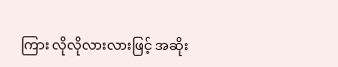ကြား လိုလိုလားလားဖြင့် အဆိုး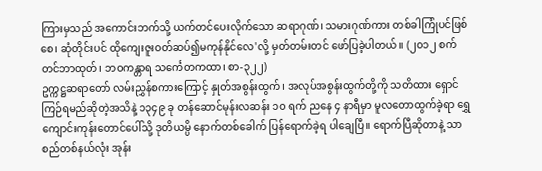ကြားမှသည် အကောင်းဘက်သို့ ယက်တင်ပေးလိုက်သော ဆရာဂုဏ်၊ သမားဂုဏ်ကား တစ်ခါကြုံပင်ဖြစ်စေ၊ ဆုံတိုင်းပင် ထိုကျေးဇူးဝတ်ဆပ်၍မကုန်နိုင်လေ'လို့ မှတ်တမ်းတင် ဖော်ပြခဲ့ပါတယ်။ (၂၀၁၂ စက်တင်ဘာထုတ်၊ ဘဝကန္တာရ သင်္ကေတကထာ၊ စာ-၃၂၂)
ဥက္ကဋ္ဌဆရာတော် လမ်းညွှန်စကားကြောင့် နှုတ်အစွန်းထွက်၊ အလုပ်အစွန်းထွက်တို့ကို သတိထား ရှောင်ကြဉ်ရမည်ဆိုတဲ့အသိနဲ့ ၁၃၄၉ ခု တန်ဆောင်မုန်းလဆန်း ၁၀ ရက် ညနေ ၄ နာရီမှာ မူလတောထွက်ခဲ့ရာ ရွှေကျောင်းကုန်းတောင်ပေါ်သို့ ဒုတိယမ္ပိ နောက်တစ်ခေါက် ပြန်ရောက်ခဲ့ရ ပါချေပြီ။ ရောက်ပြီဆိုတာနဲ့ သာစည်တစ်နယ်လုံး အုန်း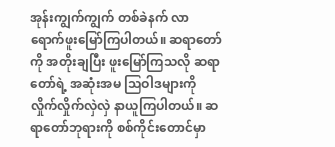အုန်းကျွက်ကျွက် တစ်ခဲနက် လာရောက်ဖူးမြော်ကြပါတယ်။ ဆရာတော်ကို အတိုးချပြီး ဖူးမြော်ကြသလို ဆရာတော်ရဲ့ အဆုံးအမ သြဝါဒများကို လှိုက်လှိုက်လှဲလှဲ နာယူကြပါတယ်။ ဆရာတော်ဘုရားကို စစ်ကိုင်းတောင်မှာ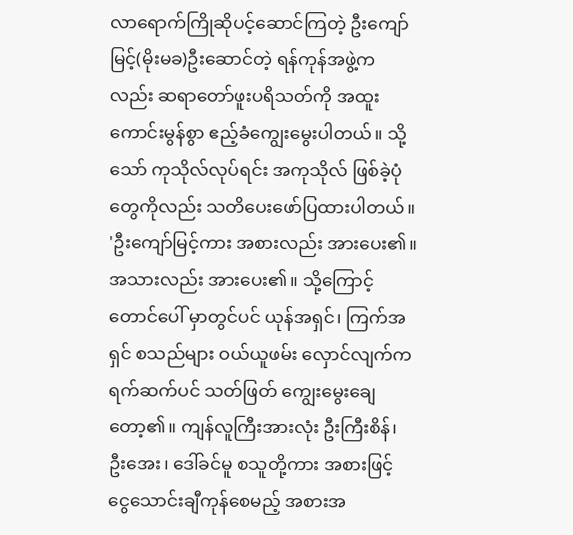လာရောက်ကြိုဆိုပင့်ဆောင်ကြတဲ့ ဦးကျော်မြင့်(မိုးမခ)ဦးဆောင်တဲ့ ရန်ကုန်အဖွဲ့ကလည်း ဆရာတော်ဖူးပရိသတ်ကို အထူးကောင်းမွန်စွာ ဧည့်ခံကျွေးမွေးပါတယ်။ သို့သော် ကုသိုလ်လုပ်ရင်း အကုသိုလ် ဖြစ်ခဲ့ပုံတွေကိုလည်း သတိပေးဖော်ပြထားပါတယ်။
'ဦးကျော်မြင့်ကား အစားလည်း အားပေး၏။ အသားလည်း အားပေး၏။ သို့ကြောင့် တောင်ပေါ် မှာတွင်ပင် ယုန်အရှင်၊ ကြက်အရှင် စသည်များ ဝယ်ယူဖမ်း လှောင်လျက်က ရက်ဆက်ပင် သတ်ဖြတ် ကျွေးမွေးချေတော့၏။ ကျန်လူကြီးအားလုံး ဦးကြီးစိန်၊ ဦးအေး၊ ဒေါ်ခင်မူ စသူတို့ကား အစားဖြင့် ငွေသောင်းချီကုန်စေမည့် အစားအ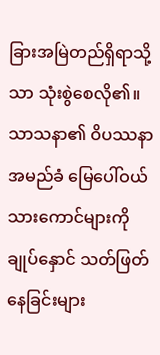ခြားအမြဲတည်ရှိရာသို့သာ သုံးစွဲစေလို၏။ သာသနာ၏ ဝိပဿနာအမည်ခံ မြေပေါ်ဝယ် သားကောင်များကို ချုပ်နှောင် သတ်ဖြတ်နေခြင်းများ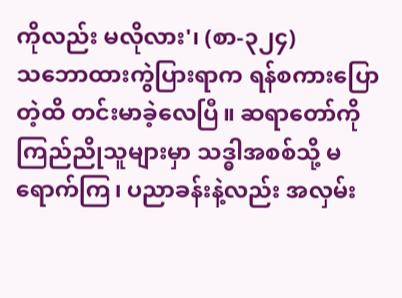ကိုလည်း မလိုလား'၊ (စာ-၃၂၄)
သဘောထားကွဲပြားရာက ရန်စကားပြောတဲ့ထိ တင်းမာခဲ့လေပြီ။ ဆရာတော်ကို ကြည်ညိုသူများမှာ သဒ္ဓါအစစ်သို့ မရောက်ကြ၊ ပညာခန်းနဲ့လည်း အလှမ်း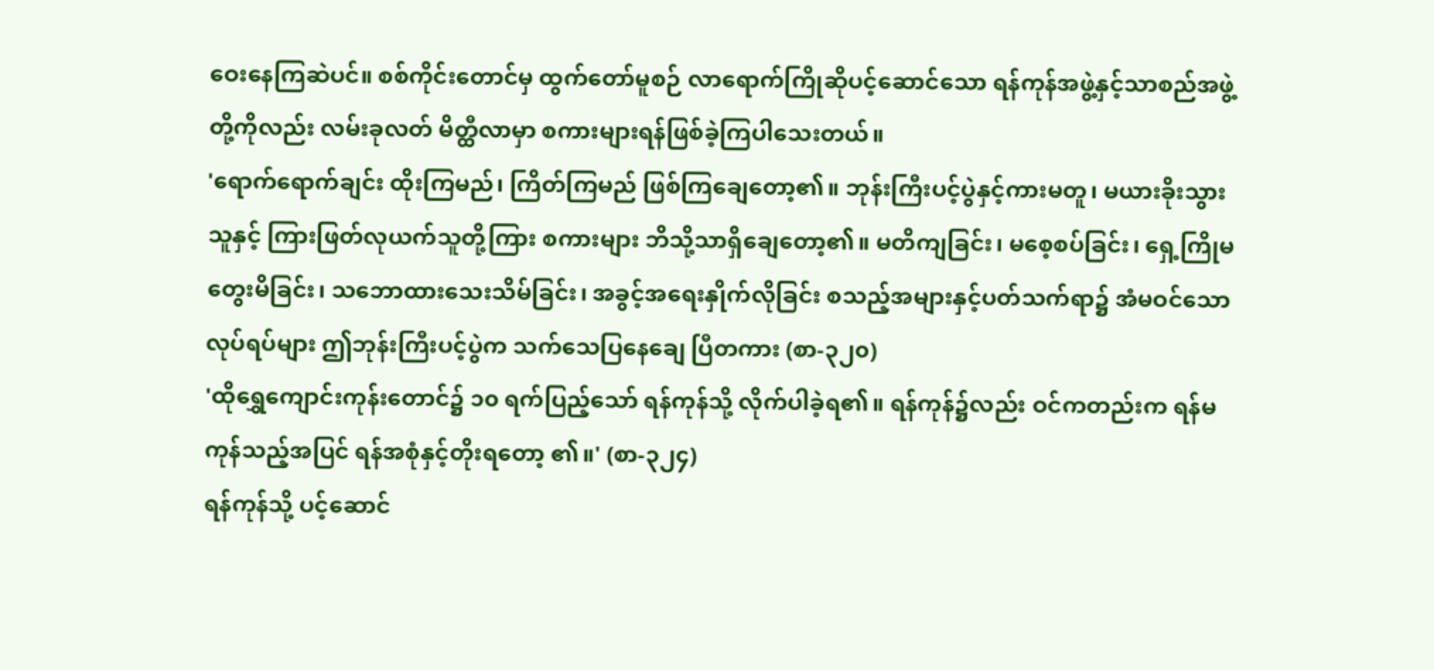ဝေးနေကြဆဲပင်။ စစ်ကိုင်းတောင်မှ ထွက်တော်မူစဉ် လာရောက်ကြိုဆိုပင့်ဆောင်သော ရန်ကုန်အဖွဲ့နှင့်သာစည်အဖွဲ့တို့ကိုလည်း လမ်းခုလတ် မိတ္ထီလာမှာ စကားများရန်ဖြစ်ခဲ့ကြပါသေးတယ်။
'ရောက်ရောက်ချင်း ထိုးကြမည်၊ ကြိတ်ကြမည် ဖြစ်ကြချေတော့၏။ ဘုန်းကြီးပင့်ပွဲနှင့်ကားမတူ၊ မယားခိုးသွားသူနှင့် ကြားဖြတ်လုယက်သူတို့ကြား စကားများ ဘိသို့သာရှိချေတော့၏။ မတိကျခြင်း၊ မစေ့စပ်ခြင်း၊ ရှေ့ကြိုမတွေးမိခြင်း၊ သဘောထားသေးသိမ်ခြင်း၊ အခွင့်အရေးနှိုက်လိုခြင်း စသည့်အများနှင့်ပတ်သက်ရာ၌ အံမဝင်သောလုပ်ရပ်များ ဤဘုန်းကြီးပင့်ပွဲက သက်သေပြနေချေ ပြီတကား (စာ-၃၂၀)
'ထိုရွှေကျောင်းကုန်းတောင်၌ ၁၀ ရက်ပြည့်သော် ရန်ကုန်သို့ လိုက်ပါခဲ့ရ၏။ ရန်ကုန်၌လည်း ဝင်ကတည်းက ရန်မကုန်သည့်အပြင် ရန်အစုံနှင့်တိုးရတော့ ၏။' (စာ-၃၂၄)
ရန်ကုန်သို့ ပင့်ဆောင်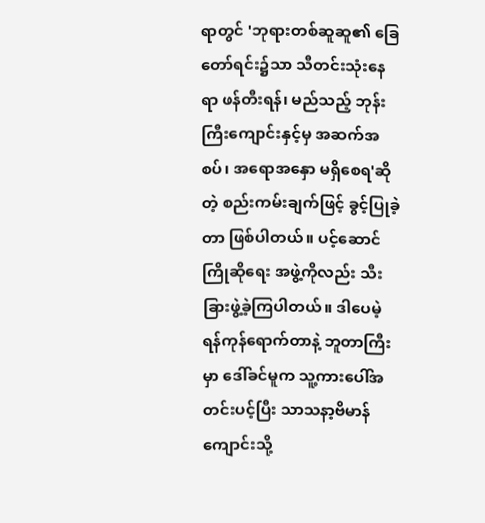ရာတွင် 'ဘုရားတစ်ဆူဆူ၏ ခြေတော်ရင်း၌သာ သီတင်းသုံးနေရာ ဖန်တီးရန်၊ မည်သည့် ဘုန်းကြီးကျောင်းနှင့်မှ အဆက်အစပ်၊ အရောအနှော မရှိစေရ'ဆိုတဲ့ စည်းကမ်းချက်ဖြင့် ခွင့်ပြုခဲ့တာ ဖြစ်ပါတယ်။ ပင့်ဆောင်ကြိုဆိုရေး အဖွဲ့ကိုလည်း သီးခြားဖွဲ့ခဲ့ကြပါတယ်။ ဒါပေမဲ့ ရန်ကုန်ရောက်တာနဲ့ ဘူတာကြီးမှာ ဒေါ်ခင်မူက သူ့ကားပေါ်အတင်းပင့်ပြီး သာသနာ့ဗိမာန်ကျောင်းသို့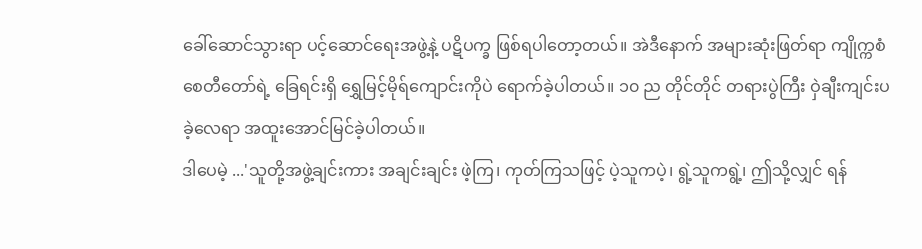ခေါ်ဆောင်သွားရာ ပင့်ဆောင်ရေးအဖွဲ့နဲ့ ပဋိပက္ခ ဖြစ်ရပါတော့တယ်။ အဲဒီနောက် အများဆုံးဖြတ်ရာ ကျိုက္ကစံစေတီတော်ရဲ့ ခြေရင်းရှိ ရွှေမြင့်မိုရ်ကျောင်းကိုပဲ ရောက်ခဲ့ပါတယ်။ ၁၀ ည တိုင်တိုင် တရားပွဲကြီး ဝှဲချီးကျင်းပခဲ့လေရာ အထူးအောင်မြင်ခဲ့ပါတယ်။
ဒါပေမဲ့ ...'သူတို့အဖွဲ့ချင်းကား အချင်းချင်း ဖဲ့ကြ၊ ကုတ်ကြသဖြင့် ပဲ့သူကပဲ့၊ ရွဲ့သူကရွဲ့၊ ဤသို့လျှင် ရန်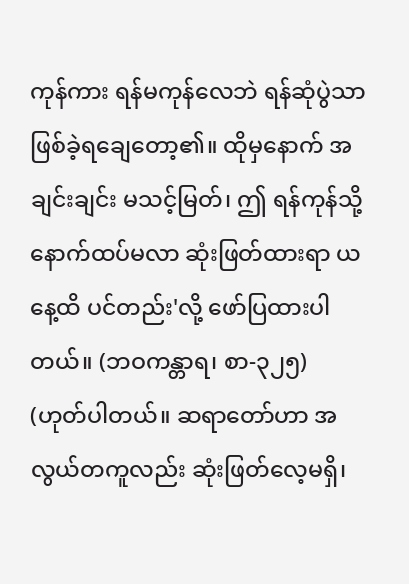ကုန်ကား ရန်မကုန်လေဘဲ ရန်ဆုံပွဲသာ ဖြစ်ခဲ့ရချေတော့၏။ ထိုမှနောက် အချင်းချင်း မသင့်မြတ်၊ ဤ ရန်ကုန်သို့ နောက်ထပ်မလာ ဆုံးဖြတ်ထားရာ ယနေ့ထိ ပင်တည်း'လို့ ဖော်ပြထားပါတယ်။ (ဘဝကန္တာရ၊ စာ-၃၂၅)
(ဟုတ်ပါတယ်။ ဆရာတော်ဟာ အလွယ်တကူလည်း ဆုံးဖြတ်လေ့မရှိ၊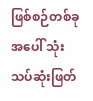ဖြစ်စဉ်တစ်ခုအပေါ် သုံးသပ်ဆုံးဖြတ်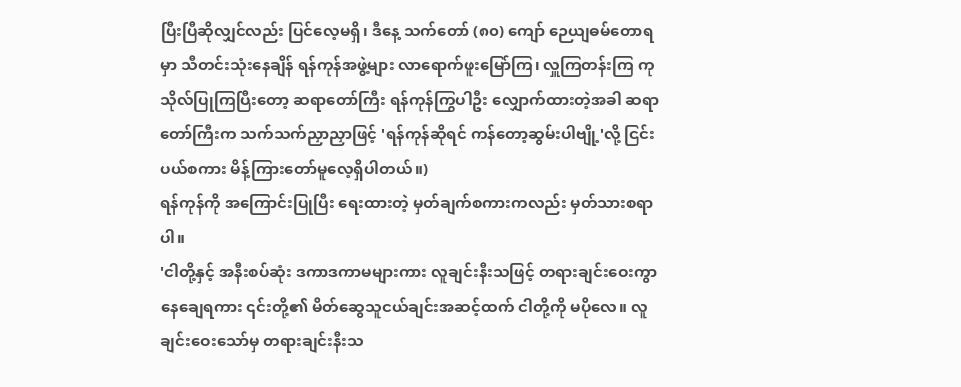ပြီးပြီဆိုလျှင်လည်း ပြင်လေ့မရှိ၊ ဒီနေ့ သက်တော် (၈၀) ကျော် ဉေယျဓမ်တောရမှာ သီတင်းသုံးနေချိန် ရန်ကုန်အဖွဲ့များ လာရောက်ဖူးမြော်ကြ၊ လှူကြတန်းကြ ကုသိုလ်ပြုကြပြီးတော့ ဆရာတော်ကြီး ရန်ကုန်ကြွပါဦး လျှောက်ထားတဲ့အခါ ဆရာတော်ကြီးက သက်သက်ညှာညှာဖြင့် 'ရန်ကုန်ဆိုရင် ကန်တော့ဆွမ်းပါဗျို့'လို့ ငြင်းပယ်စကား မိန့်ကြားတော်မူလေ့ရှိပါတယ်။)
ရန်ကုန်ကို အကြောင်းပြုပြီး ရေးထားတဲ့ မှတ်ချက်စကားကလည်း မှတ်သားစရာပါ။
'ငါတို့နှင့် အနီးစပ်ဆုံး ဒကာဒကာမများကား လူချင်းနီးသဖြင့် တရားချင်းဝေးကွာနေချေရကား ၎င်းတို့၏ မိတ်ဆွေသူငယ်ချင်းအဆင့်ထက် ငါတို့ကို မပိုလေ။ လူချင်းဝေးသော်မှ တရားချင်းနီးသ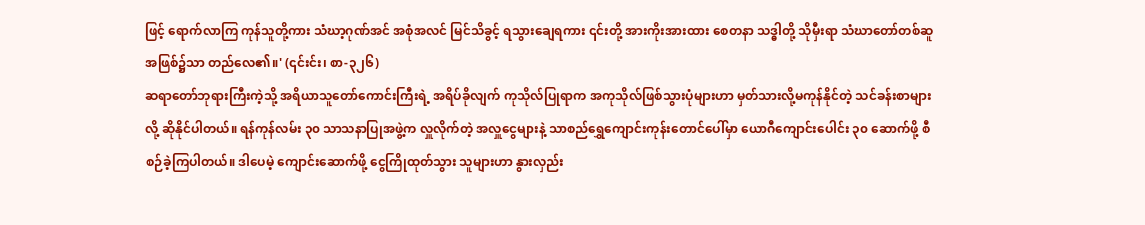ဖြင့် ရောက်လာကြ ကုန်သူတို့ကား သံဃာ့ဂုဏ်အင် အစုံအလင် မြင်သိခွင့် ရသွားချေရကား ၎င်းတို့ အားကိုးအားထား စေတနာ သဒ္ဓါတို့ သိုမှီးရာ သံဃာတော်တစ်ဆူအဖြစ်၌သာ တည်လေ၏။' (၎င်းင်း၊ စာ-၃၂၆)
ဆရာတော်ဘုရားကြီးကဲ့သို့ အရိယာသူတော်ကောင်းကြီးရဲ့ အရိပ်ခိုလျက် ကုသိုလ်ပြုရာက အကုသိုလ်ဖြစ်သွားပုံများဟာ မှတ်သားလို့မကုန်နိုင်တဲ့ သင်ခန်းစာများလို့ ဆိုနိုင်ပါတယ်။ ရန်ကုန်လမ်း ၃၀ သာသနာပြုအဖွဲ့က လှူလိုက်တဲ့ အလှူငွေများနဲ့ သာစည်ရွှေကျောင်းကုန်းတောင်ပေါ်မှာ ယောဂီကျောင်းပေါင်း ၃၀ ဆောက်ဖို့ စီစဉ်ခဲ့ကြပါတယ်။ ဒါပေမဲ့ ကျောင်းဆောက်ဖို့ ငွေကြိုထုတ်သွား သူများဟာ နွားလှည်း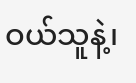ဝယ်သူနဲ့၊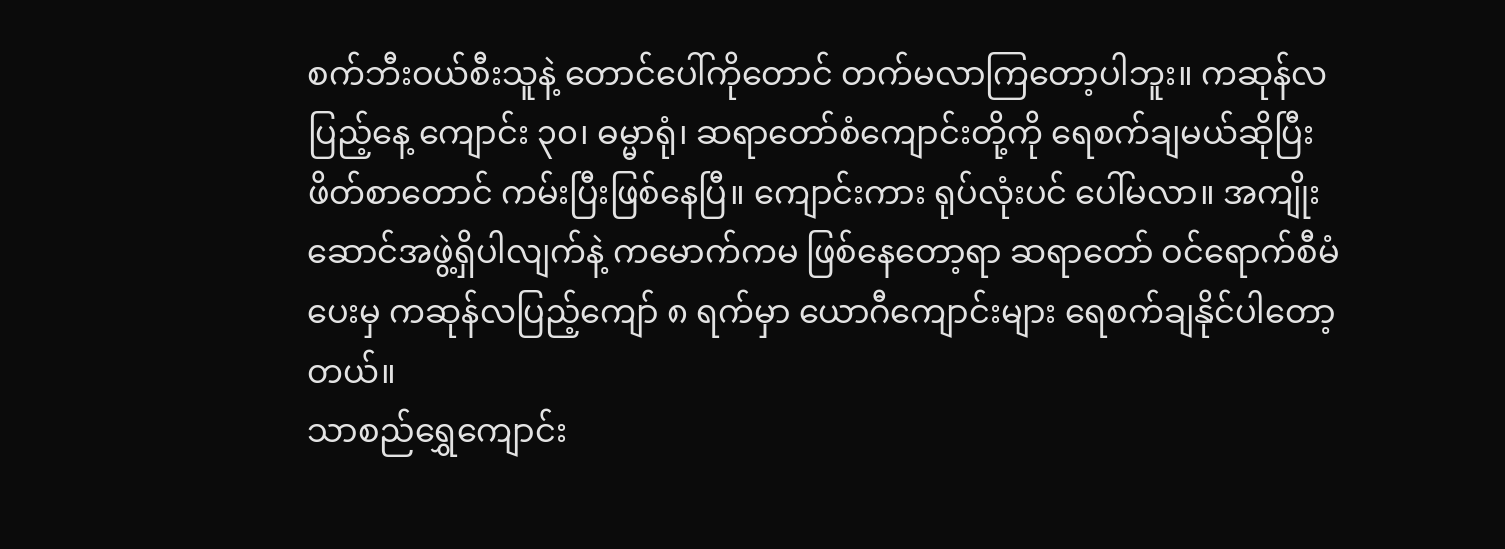စက်ဘီးဝယ်စီးသူနဲ့ တောင်ပေါ်ကိုတောင် တက်မလာကြတော့ပါဘူး။ ကဆုန်လပြည့်နေ့ ကျောင်း ၃၀၊ ဓမ္မာရုံ၊ ဆရာတော်စံကျောင်းတို့ကို ရေစက်ချမယ်ဆိုပြီး ဖိတ်စာတောင် ကမ်းပြီးဖြစ်နေပြီ။ ကျောင်းကား ရုပ်လုံးပင် ပေါ်မလာ။ အကျိုးဆောင်အဖွဲ့ရှိပါလျက်နဲ့ ကမောက်ကမ ဖြစ်နေတော့ရာ ဆရာတော် ဝင်ရောက်စီမံပေးမှ ကဆုန်လပြည့်ကျော် ၈ ရက်မှာ ယောဂီကျောင်းများ ရေစက်ချနိုင်ပါတော့တယ်။
သာစည်ရွှေကျောင်း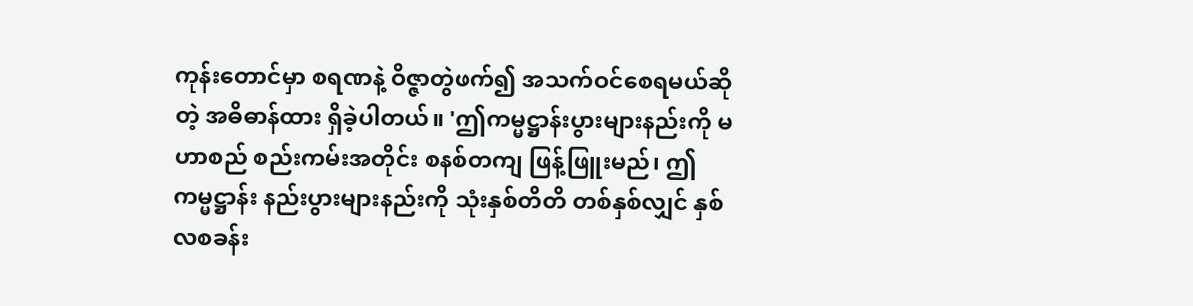ကုန်းတောင်မှာ စရဏနဲ့ ဝိဇ္ဇာတွဲဖက်၍ အသက်ဝင်စေရမယ်ဆိုတဲ့ အဓိဓာန်ထား ရှိခဲ့ပါတယ်။ 'ဤကမ္မဋ္ဌာန်းပွားများနည်းကို မဟာစည် စည်းကမ်းအတိုင်း စနစ်တကျ ဖြန့်ဖြူးမည်၊ ဤကမ္မဋ္ဌာန်း နည်းပွားများနည်းကို သုံးနှစ်တိတိ တစ်နှစ်လျှင် နှစ်လစခန်း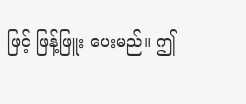ဖြင့် ဖြန့်ဖြူး ပေးမည်။ ဤ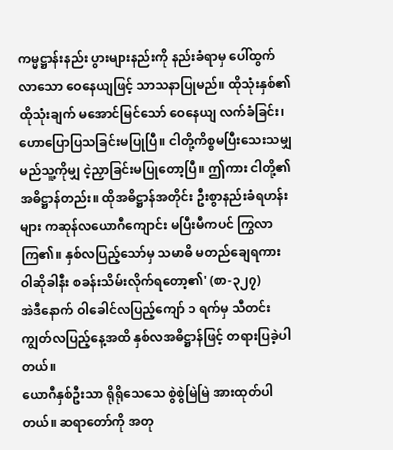ကမ္မဋ္ဌာန်းနည်း ပွားများနည်းကို နည်းခံရာမှ ပေါ်ထွက်လာသော ဝေနေယျဖြင့် သာသနာပြုမည်။ ထိုသုံးနှစ်၏ ထိုသုံးချက် မအောင်မြင်သော် ဝေနေယျ လက်ခံခြင်း၊ ဟောပြောပြသခြင်းမပြုပြီ။ ငါတို့ကိစ္စမပြီးသေးသမျှ မည်သူ့ကိုမျှ ငဲ့ညှာခြင်းမပြုတော့ပြီ။ ဤကား ငါတို့၏ အဓိဋ္ဌာန်တည်း။ ထိုအဓိဋ္ဌာန်အတိုင်း ဦးစွာနည်းခံရဟန်းများ ကဆုန်လယောဂီကျောင်း မပြီးမီကပင် ကြွလာကြ၏။ နှစ်လပြည့်သော်မှ သမာဓိ မတည်ချေရကား ဝါဆိုခါနီး စခန်းသိမ်းလိုက်ရတော့၏' (စာ-၃၂၇)
အဲဒီနောက် ဝါခေါင်လပြည့်ကျော် ၁ ရက်မှ သီတင်းကျွတ်လပြည့်နေ့အထိ နှစ်လအဓိဋ္ဌာန်ဖြင့် တရားပြခဲ့ပါတယ်။
ယောဂီနှစ်ဦးသာ ရိုရိုသေသေ စွဲစွဲမြဲမြဲ အားထုတ်ပါတယ်။ ဆရာတော်ကို အတု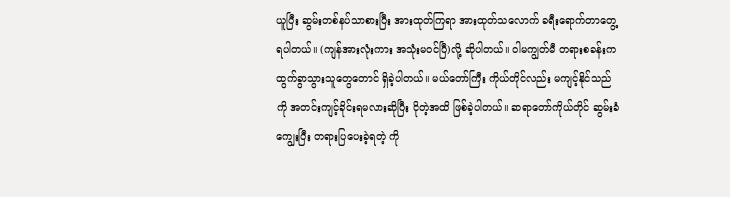ယူပြီး ဆွမ်းတစ်နပ်သာစားပြီး အားထုတ်ကြရာ အားထုတ်သလောက် ခရီးရောက်တာတွေ့ရပါတယ်။ (ကျန်အားလုံးကား အသုံးမဝင်ပြီ)လို့ ဆိုပါတယ်။ ဝါမကျွတ်မီ တရားစခန်းကထွက်ခွာသွားသူတွေတောင် ရှိခဲ့ပါတယ်။ မယ်တော်ကြီး ကိုယ်တိုင်လည်း မကျင့်နိုင်သည်ကို အတင်းကျင့်ခိုင်းရမလားဆိုပြီး ငိုတဲ့အထိ ဖြစ်ခဲ့ပါတယ်။ ဆရာတော်ကိုယ်တိုင် ဆွမ်းခံကျွေးပြီး တရားပြပေးခဲ့ရတဲ့ ကို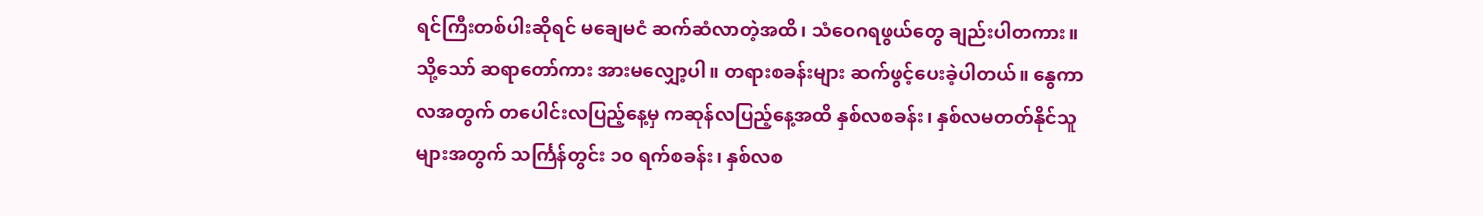ရင်ကြီးတစ်ပါးဆိုရင် မချေမငံ ဆက်ဆံလာတဲ့အထိ၊ သံဝေဂရဖွယ်တွေ ချည်းပါတကား။
သို့သော် ဆရာတော်ကား အားမလျှော့ပါ။ တရားစခန်းများ ဆက်ဖွင့်ပေးခဲ့ပါတယ်။ နွေကာလအတွက် တပေါင်းလပြည့်နေ့မှ ကဆုန်လပြည့်နေ့အထိ နှစ်လစခန်း၊ နှစ်လမတတ်နိုင်သူများအတွက် သင်္ကြန်တွင်း ၁၀ ရက်စခန်း၊ နှစ်လစ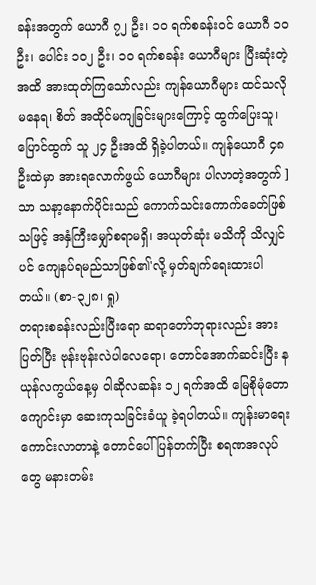ခန်းအတွက် ယောဂီ ၇၂ ဦး၊ ၁၀ ရက်စခန်းဝင် ယောဂီ ၁၀ ဦး၊ ပေါင်း ၁၀၂ ဦး၊ ၁၀ ရက်စခန်း ယောဂီများ ပြီးဆုံးတဲ့အထိ အားထုတ်ကြသော်လည်း ကျန်ယောဂီများ ထင်သလိုမနေရ၊ စိတ် အထိုင်မကျခြင်းများကြောင့် ထွက်ပြေးသူ၊ ပြောင်ထွက် သူ ၂၄ ဦးအထိ ရှိခဲ့ပါတယ်။ ကျန်ယောဂီ ၄၈ ဦးထဲမှာ အားရလောက်ဖွယ် ယောဂီများ ပါလာတဲ့အတွက် ]သာ သနာ့နောက်ပိုင်းသည် ကောက်သင်းကောက်ခေတ်ဖြစ် သဖြင့် အနှံကြီးမျှော်စရာမရှိ၊ အယုတ်ဆုံး မသိကို သိလျှင်ပင် ကျေနပ်ရမည်သာဖြစ်၏'လို့ မှတ်ချက်ရေးထားပါတယ်။ (စာ-၃၂၈၊ ရှု)
တရားစခန်းလည်းပြီးရော ဆရာတော်ဘုရားလည်း အားပြတ်ပြီး ဗုန်းဗုန်းလဲပါလေရော၊ တောင်အောက်ဆင်းပြီး နယုန်လကွယ်နေ့မှ ဝါဆိုလဆန်း ၁၂ ရက်အထိ မြေစိုမုံတောကျောင်းမှာ ဆေးကုသခြင်းခံယူ ခဲ့ရပါတယ်။ ကျန်းမာရေးကောင်းလာတာနဲ့ တောင်ပေါ်ပြန်တက်ပြီး စရဏအလုပ်တွေ မနားတမ်း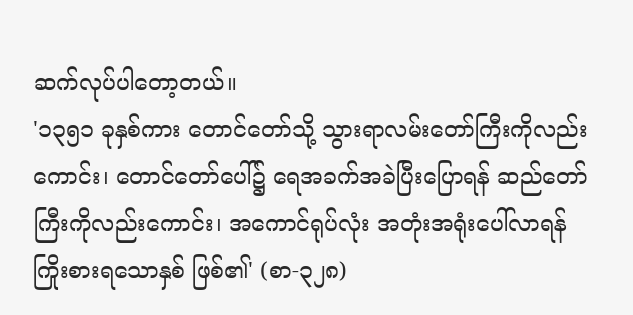ဆက်လုပ်ပါတော့တယ်။
'၁၃၅၁ ခုနှစ်ကား တောင်တော်သို့ သွားရာလမ်းတော်ကြီးကိုလည်းကောင်း၊ တောင်တော်ပေါ်၌ ရေအခက်အခဲပြီးပြောရန် ဆည်တော်ကြီးကိုလည်းကောင်း၊ အကောင်ရုပ်လုံး အတုံးအရုံးပေါ်လာရန် ကြိုးစားရသောနှစ် ဖြစ်၏' (စာ-၃၂၈)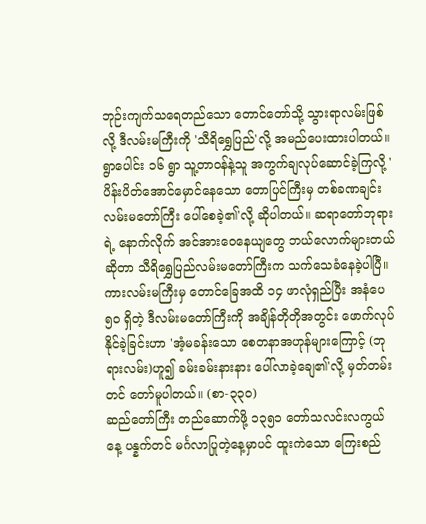ဘုဉ်းကျက်သရေတည်သော တောင်တော်သို့ သွားရာလမ်းဖြစ်လို့ ဒီလမ်းမကြီးကို 'သီရိရွှေပြည်'လို့ အမည်ပေးထားပါတယ်။ ရွာပေါင်း ၁၆ ရွာ သူ့တာဝန်နဲ့သူ အကွက်ချလုပ်ဆောင်ခဲ့ကြလို့ 'ပိန်းပိတ်အောင်မှောင်နေသော တောပြင်ကြီးမှ တစ်ခဏချင်း လမ်းမတော်ကြီး ပေါ်စေခဲ့၏'လို့ ဆိုပါတယ်။ ဆရာတော်ဘုရားရဲ့ နောက်လိုက် အင်အားဝေနေယျတွေ ဘယ်လောက်များတယ်ဆိုတာ သီရိရွှေပြည်လမ်းမတော်ကြီးက သက်သေခံနေခဲ့ပါပြီ။ ကားလမ်းမကြီးမှ တောင်ခြေအထိ ၁၄ ဖာလုံရှည်ပြီး အနံပေ ၅၀ ရှိတဲ့ ဒီလမ်းမတော်ကြီးကို အချိန်တိုတိုအတွင်း ဖောက်လုပ်နိုင်ခဲ့ခြင်းဟာ 'အံ့မခန်းသော စေတနာအဟုန်များကြောင့် (ဘုရားလမ်း)ဟူ၍ ခမ်းခမ်းနားနား ပေါ်လာခဲ့ချေ၏'လို့ မှတ်တမ်းတင် တော်မူပါတယ်။ (စာ-၃၃၀)
ဆည်တော်ကြီး တည်ဆောက်ဖို့ ၁၃၅၁ တော်သလင်းလကွယ်နေ့ ပန္နက်တင် မင်္ဂလာပြုတဲ့နေ့မှာပင် ထူးကဲသော ကြေးစည်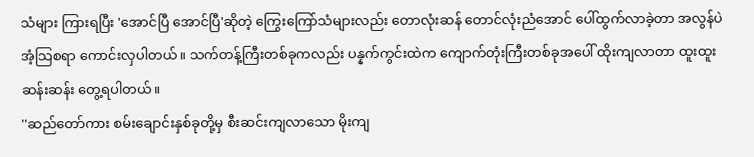သံများ ကြားရပြီး 'အောင်ပြီ အောင်ပြီ'ဆိုတဲ့ ကြွေးကြော်သံများလည်း တောလုံးဆန် တောင်လုံးညံအောင် ပေါ်ထွက်လာခဲ့တာ အလွန်ပဲအံ့သြစရာ ကောင်းလှပါတယ်။ သက်တန့်ကြီးတစ်ခုကလည်း ပန္နက်ကွင်းထဲက ကျောက်တုံးကြီးတစ်ခုအပေါ် ထိုးကျလာတာ ထူးထူး ဆန်းဆန်း တွေ့ရပါတယ်။
''ဆည်တော်ကား စမ်းချောင်းနှစ်ခုတို့မှ စီးဆင်းကျလာသော မိုးကျ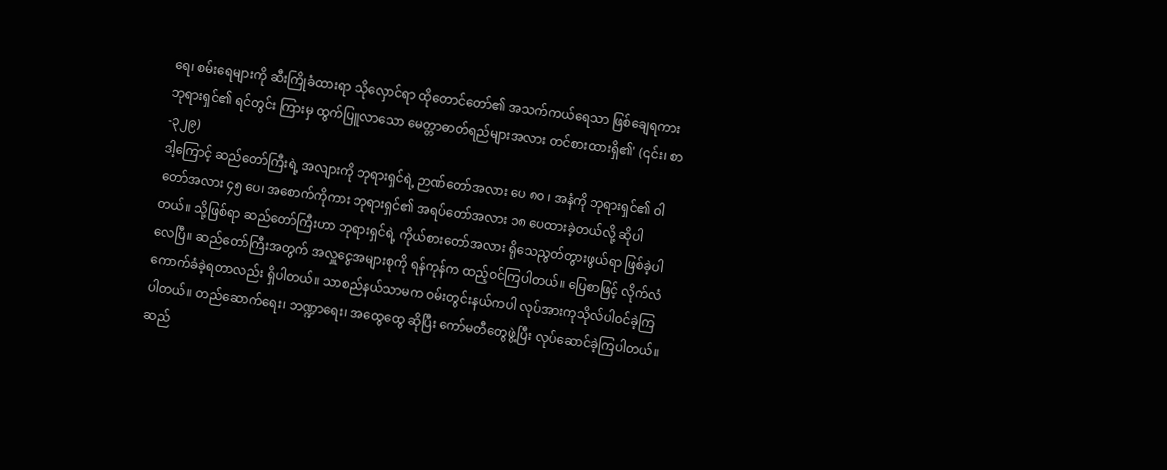ရေ၊ စမ်းရေများကို ဆီးကြိုခံထားရာ သိုလှောင်ရာ ထိုတောင်တော်၏ အသက်ကယ်ရေသာ ဖြစ်ချေရကား ဘုရားရှင်၏ ရင်တွင်း ကြားမှ ထွက်ပြူလာသော မေတ္တာဓာတ်ရည်များအလား တင်စားထားရှိ၏' (၎င်း၊ စာ-၃၂၉)
ဒါ့ကြောင့် ဆည်တော်ကြီးရဲ့ အလျားကို ဘုရားရှင်ရဲ့ ဉာဏ်တော်အလား ပေ ၈၀ ၊ အနံကို ဘုရားရှင်၏ ဝါတော်အလား ၄၅ ပေ၊ အစောက်ကိုကား ဘုရားရှင်၏ အရပ်တော်အလား ၁၈ ပေထားခဲ့တယ်လို့ ဆိုပါတယ်။ သို့ဖြစ်ရာ ဆည်တော်ကြီးဟာ ဘုရားရှင်ရဲ့ ကိုယ်စားတော်အလား ရိုသေညွတ်တွားဖွယ်ရာ ဖြစ်ခဲ့ပါလေပြီ။ ဆည်တော်ကြီးအတွက် အလှူငွေအများစုကို ရန်ကုန်က ထည့်ဝင်ကြပါတယ်။ ပြေစာဖြင့် လိုက်လံ ကောက်ခံခဲ့ရတာလည်း ရှိပါတယ်။ သာစည်နယ်သာမက ဝမ်းတွင်းနယ်ကပါ လုပ်အားကုသိုလ်ပါဝင်ခဲ့ကြပါတယ်။ တည်ဆောက်ရေး၊ ဘဏ္ဍာရေး၊ အထွေထွေ ဆိုပြီး ကော်မတီတွေဖွဲ့ပြီး လုပ်ဆောင်ခဲ့ကြပါတယ်။ ဆည်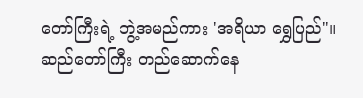တော်ကြီးရဲ့ ဘွဲ့အမည်ကား 'အရိယာ ရွှေပြည်"။
ဆည်တော်ကြီး တည်ဆောက်နေ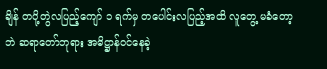ချိန် တပို့တွဲလပြည့်ကျော် ၁ ရက်မှ တပေါင်းလပြည့်အထိ လူတွေ့ မခံတော့ဘဲ ဆရာတော်ဘုရား အဓိဋ္ဌာန်ဝင်နေခဲ့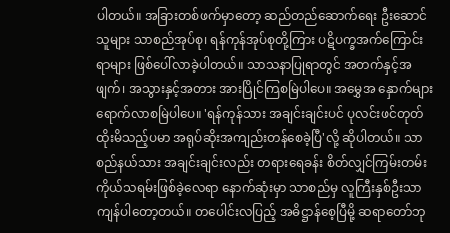ပါတယ်။ အခြားတစ်ဖက်မှာတော့ ဆည်တည်ဆောက်ရေး ဦးဆောင်သူများ သာစည်အုပ်စု၊ ရန်ကုန်အုပ်စုတို့ကြား ပဋိပက္ခအက်ကြောင်းရာများ ဖြစ်ပေါ်လာခဲ့ပါတယ်။ သာသနာပြုရာတွင် အတက်နှင့်အဖျက်၊ အသွားနှင့်အတား အားပြိုင်ကြစမြဲပါပေ။ အမွှေအ နှောက်များ ရောက်လာစမြဲပါပေ။ 'ရန်ကုန်သား အချင်းချင်းပင် ပုလင်းဖင်တုတ်ထိုးမိသည့်ပမာ အရုပ်ဆိုးအကျည်းတန်စေခဲ့ပြီ'လို့ ဆိုပါတယ်။ သာစည်နယ်သား အချင်းချင်းလည်း တရားရေခန်း စိတ်လျှင်ကြမ်းတမ်း ကိုယ်သရမ်းဖြစ်ခဲ့လေရာ နောက်ဆုံးမှာ သာစည်မှ လူကြီးနှစ်ဦးသာ ကျန်ပါတော့တယ်။ တပေါင်းလပြည့် အဓိဋ္ဌာန်စေ့ပြီမို့ ဆရာတော်ဘု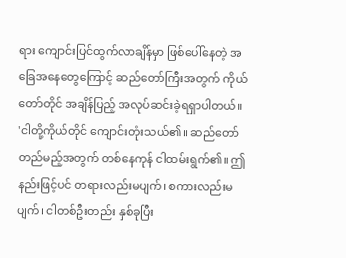ရား ကျောင်းပြင်ထွက်လာချိန်မှာ ဖြစ်ပေါ်နေတဲ့ အခြေအနေတွေကြောင့် ဆည်တော်ကြီးအတွက် ကိုယ်တော်တိုင် အချိန်ပြည့် အလုပ်ဆင်းခဲ့ရရှာပါတယ်။
'ငါတို့ကိုယ်တိုင် ကျောင်းတုံးသယ်၏။ ဆည်တော်တည်မည့်အတွက် တစ်နေကုန် ငါထမ်းရွက်၏။ ဤနည်းဖြင့်ပင် တရားလည်းမပျက်၊ စကားလည်းမပျက်၊ ငါတစ်ဦးတည်း နှစ်ခုပြီး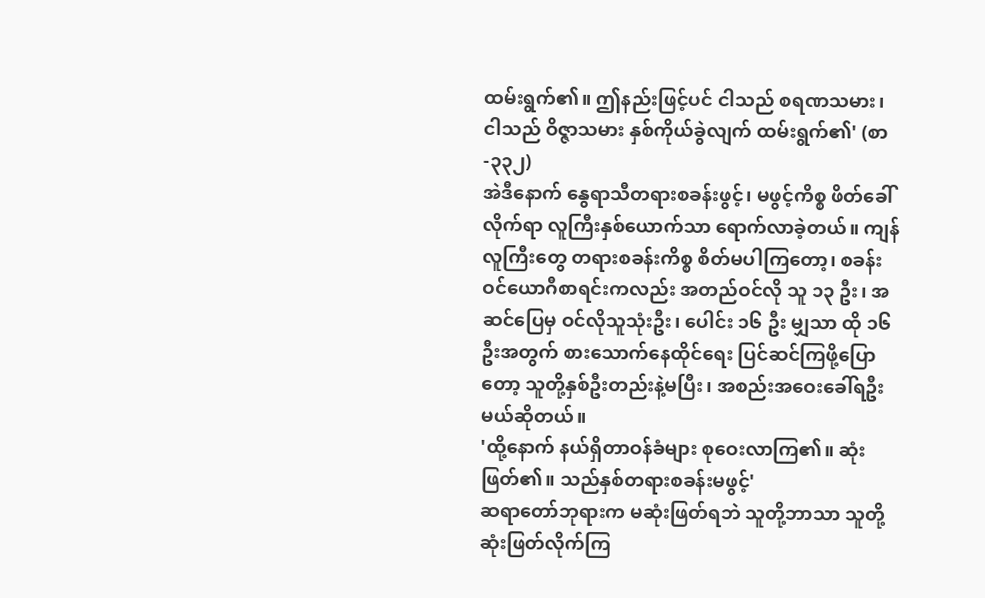ထမ်းရွက်၏။ ဤနည်းဖြင့်ပင် ငါသည် စရဏသမား၊ ငါသည် ဝိဇ္ဇာသမား နှစ်ကိုယ်ခွဲလျက် ထမ်းရွက်၏' (စာ-၃၃၂)
အဲဒီနောက် နွေရာသီတရားစခန်းဖွင့်၊ မဖွင့်ကိစ္စ ဖိတ်ခေါ်လိုက်ရာ လူကြီးနှစ်ယောက်သာ ရောက်လာခဲ့တယ်။ ကျန်လူကြီးတွေ တရားစခန်းကိစ္စ စိတ်မပါကြတော့၊ စခန်းဝင်ယောဂီစာရင်းကလည်း အတည်ဝင်လို သူ ၁၃ ဦး၊ အဆင်ပြေမှ ဝင်လိုသူသုံးဦး၊ ပေါင်း ၁၆ ဦး မျှသာ ထို ၁၆ ဦးအတွက် စားသောက်နေထိုင်ရေး ပြင်ဆင်ကြဖို့ပြောတော့ သူတို့နှစ်ဦးတည်းနဲ့မပြီး၊ အစည်းအဝေးခေါ်ရဦး မယ်ဆိုတယ်။
'ထို့နောက် နယ်ရှိတာဝန်ခံများ စုဝေးလာကြ၏။ ဆုံးဖြတ်၏။ သည်နှစ်တရားစခန်းမဖွင့်'
ဆရာတော်ဘုရားက မဆုံးဖြတ်ရဘဲ သူတို့ဘာသာ သူတို့ ဆုံးဖြတ်လိုက်ကြ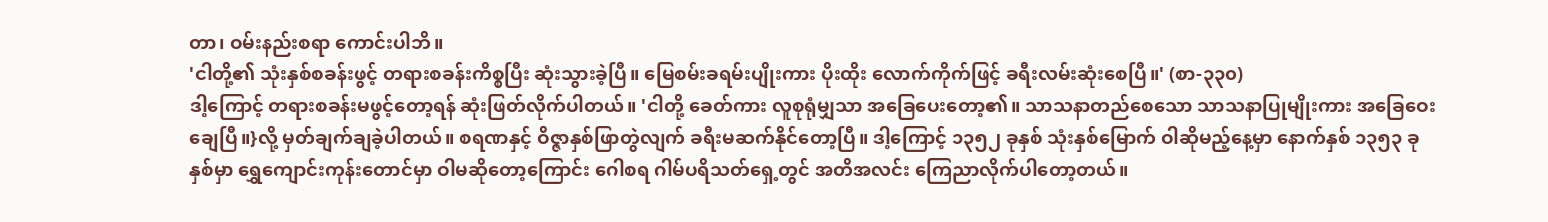တာ၊ ဝမ်းနည်းစရာ ကောင်းပါဘိ။
'ငါတို့၏ သုံးနှစ်စခန်းဖွင့် တရားစခန်းကိစ္စပြီး ဆုံးသွားခဲ့ပြီ။ မြေစမ်းခရမ်းပျိုးကား ပိုးထိုး လောက်ကိုက်ဖြင့် ခရီးလမ်းဆုံးစေပြီ။' (စာ-၃၃၀)
ဒါ့ကြောင့် တရားစခန်းမဖွင့်တော့ရန် ဆုံးဖြတ်လိုက်ပါတယ်။ 'ငါတို့ ခေတ်ကား လူစုရုံမျှသာ အခြေပေးတော့၏။ သာသနာတည်စေသော သာသနာပြုမျိုးကား အခြေဝေးချေပြီ။}လို့ မှတ်ချက်ချခဲ့ပါတယ်။ စရဏနှင့် ဝိဇ္ဇာနှစ်ဖြာတွဲလျက် ခရီးမဆက်နိုင်တော့ပြီ။ ဒါ့ကြောင့် ၁၃၅၂ ခုနှစ် သုံးနှစ်မြောက် ဝါဆိုမည့်နေ့မှာ နောက်နှစ် ၁၃၅၃ ခုနှစ်မှာ ရွှေကျောင်းကုန်းတောင်မှာ ဝါမဆိုတော့ကြောင်း ဂေါစရ ဂါမ်ပရိသတ်ရှေ့တွင် အတိအလင်း ကြေညာလိုက်ပါတော့တယ်။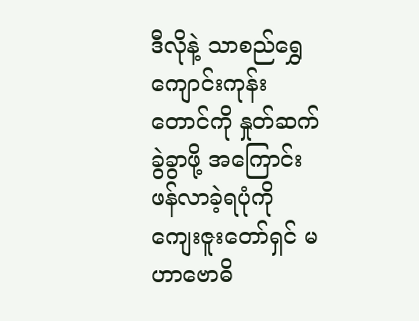ဒီလိုနဲ့ သာစည်ရွှေကျောင်းကုန်း တောင်ကို နှုတ်ဆက်ခွဲခွာဖို့ အကြောင်းဖန်လာခဲ့ရပုံကို ကျေးဇူးတော်ရှင် မဟာဗောဓိ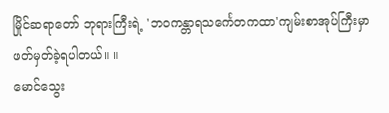မြိုင်ဆရာတော် ဘုရားကြီးရဲ့ 'ဘဝကန္တာရသင်္ကေတကထာ'ကျမ်းစာအုပ်ကြီးမှာ ဖတ်မှတ်ခဲ့ရပါတယ်။ ။
မောင်သွေး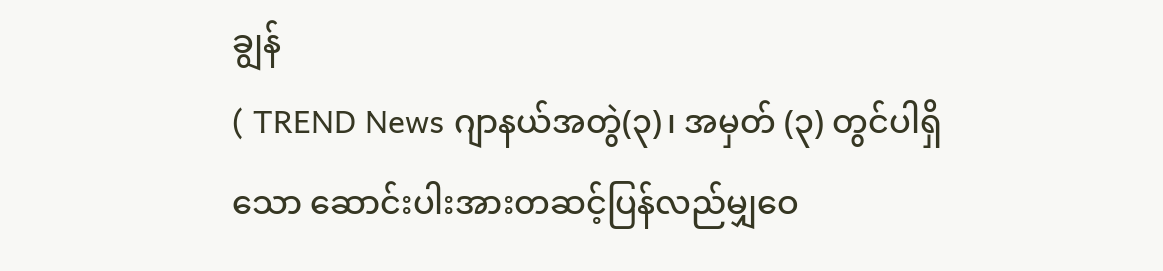ချွန်
( TREND News ဂျာနယ်အတွဲ(၃)၊ အမှတ် (၃) တွင်ပါရှိသော ဆောင်းပါးအားတဆင့်ပြန်လည်မျှဝေ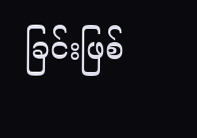ခြင်းဖြစ်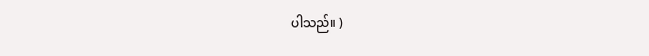ပါသည်။ )